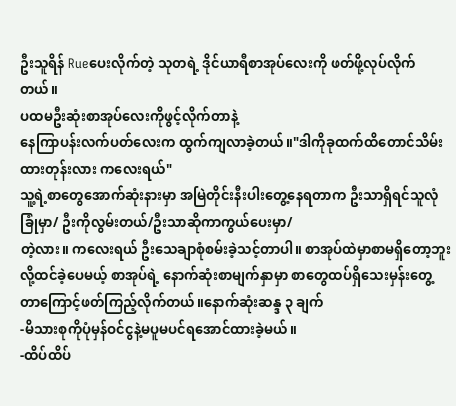ဦးသူရိန် Rueပေးလိုက်တဲ့ သုတရဲ့ ဒိုင်ယာရီစာအုပ်လေးကို ဖတ်ဖို့လုပ်လိုက်တယ်။
ပထမဦးဆုံးစာအုပ်လေးကိုဖွင့်လိုက်တာနဲ့
နေကြာပန်းလက်ပတ်လေးက ထွက်ကျလာခဲ့တယ်။"ဒါကိုခုထက်ထိတောင်သိမ်းထားတုန်းလား ကလေးရယ်"
သူ့ရဲ့စာတွေအောက်ဆုံးနားမှာ အမြဲတိုင်းနီးပါးတွေ့နေရတာက ဦးသာရှိရင်သူလုံခြုံမှာ/ ဦးကိုလွမ်းတယ်/ဦးသာဆိုကာကွယ်ပေးမှာ/
တဲ့လား။ ကလေးရယ် ဦးသေချာစုံစမ်းခဲ့သင့်တာပါ။ စာအုပ်ထဲမှာစာမရှိတော့ဘူးလို့ထင်ခဲ့ပေမယ့် စာအုပ်ရဲ့ နောက်ဆုံးစာမျက်နှာမှာ စာတွေထပ်ရှိသေးမှန်းတွေ့တာကြောင့်ဖတ်ကြည့်လိုက်တယ်။နောက်ဆုံးဆန္ဒ ၃ ချက်
-မိသားစုကိုပုံမှန်ဝင်ငွနဲ့မပူမပင်ရအောင်ထားခဲ့မယ်။
-ထိပ်ထိပ်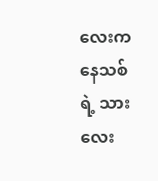လေးကနေသစ်ရဲ့ သားလေး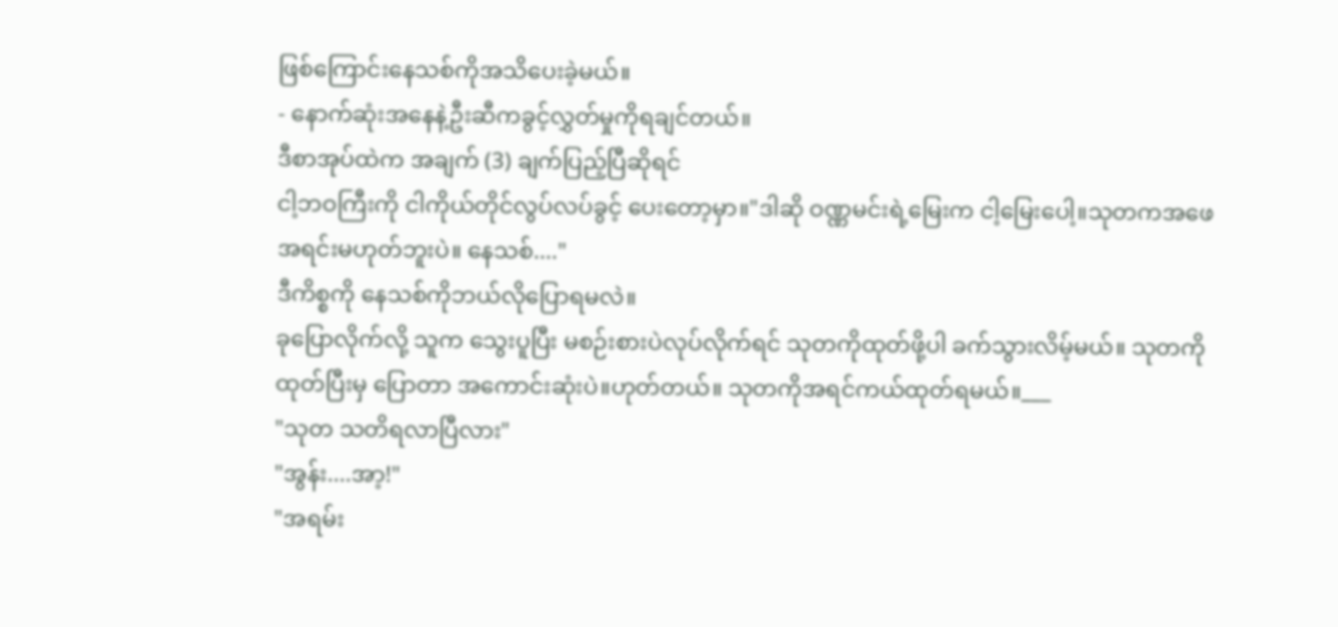ဖြစ်ကြောင်းနေသစ်ကိုအသိပေးခဲ့မယ်။
- နောက်ဆုံးအနေနဲ့ဦးဆီကခွင့်လွှတ်မှုကိုရချင်တယ်။
ဒီစာအုပ်ထဲက အချက် (3) ချက်ပြည့်ပြီဆိုရင်
ငါ့ဘဝကြီးကို ငါကိုယ်တိုင်လွပ်လပ်ခွင့် ပေးတော့မှာ။"ဒါဆို ဝဏ္ဏမင်းရဲ့မြေးက ငါ့မြေးပေါ့။သုတကအဖေအရင်းမဟုတ်ဘူးပဲ။ နေသစ်...."
ဒီကိစ္စကို နေသစ်ကိုဘယ်လိုပြောရမလဲ။
ခုပြောလိုက်လို့ သူက သွေးပူပြီး မစဉ်းစားပဲလုပ်လိုက်ရင် သုတကိုထုတ်ဖို့ပါ ခက်သွားလိမ့်မယ်။ သုတကိုထုတ်ပြီးမှ ပြောတာ အကောင်းဆုံးပဲ။ဟုတ်တယ်။ သုတကိုအရင်ကယ်ထုတ်ရမယ်။___
"သုတ သတိရလာပြီလား"
"အွန်း....အာ့!"
"အရမ်း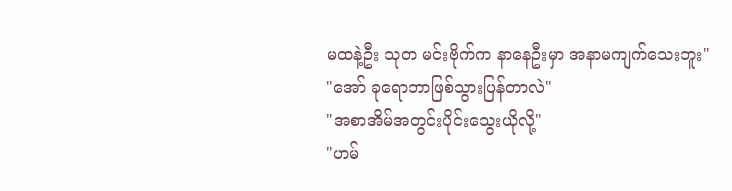မထနဲ့ဦး သုတ မင်းဗိုက်က နာနေဦးမှာ အနာမကျက်သေးဘူး"
"အော် ခုရောဘာဖြစ်သွားပြန်တာလဲ"
"အစာအိမ်အတွင်းပိုင်းသွေးယိုလို့"
"ဟမ်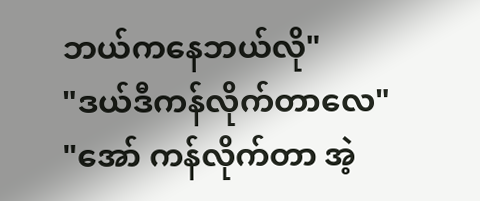ဘယ်ကနေဘယ်လို"
"ဒယ်ဒီကန်လိုက်တာလေ"
"အော် ကန်လိုက်တာ အဲ့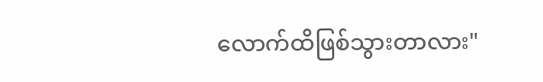လောက်ထိဖြစ်သွားတာလား"